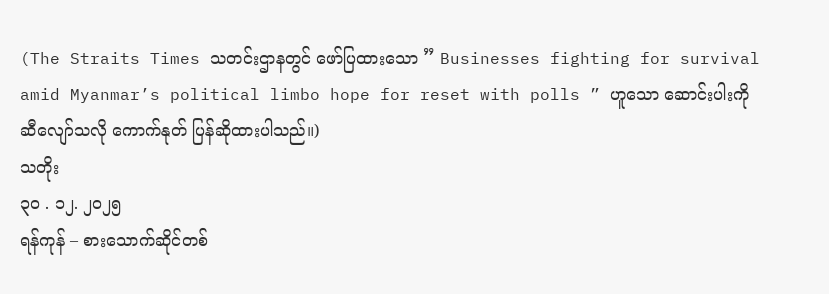(The Straits Times သတင်းဌာနတွင် ဖော်ပြထားသော ” Businesses fighting for survival amid Myanmar’s political limbo hope for reset with polls ” ဟူသော ဆောင်းပါးကို ဆီလျော်သလို ကောက်နုတ် ပြန်ဆိုထားပါသည်။)
သတိုး
၃၀ . ၁၂. ၂၀၂၅
ရန်ကုန် – စားသောက်ဆိုင်တစ်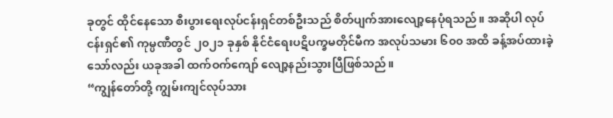ခုတွင် ထိုင်နေသော စီးပွားရေးလုပ်ငန်းရှင်တစ်ဦးသည် စိတ်ပျက်အားလျော့နေပုံရသည်။ အဆိုပါ လုပ်ငန်းရှင်၏ ကုမ္ပဏီတွင် ၂၀၂၁ ခုနှစ် နိုင်ငံရေးပဋိပက္ခမတိုင်မီက အလုပ်သမား ၆၀၀ အထိ ခန့်အပ်ထားခဲ့သော်လည်း ယခုအခါ ထက်ဝက်ကျော် လျော့နည်းသွားပြီဖြစ်သည်။
“ကျွန်တော်တို့ ကျွမ်းကျင်လုပ်သား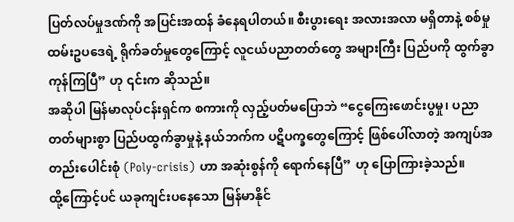ပြတ်လပ်မှုဒဏ်ကို အပြင်းအထန် ခံနေရပါတယ်။ စီးပွားရေး အလားအလာ မရှိတာနဲ့ စစ်မှုထမ်းဥပဒေရဲ့ ရိုက်ခတ်မှုတွေကြောင့် လူငယ်ပညာတတ်တွေ အများကြီး ပြည်ပကို ထွက်ခွာကုန်ကြပြီ” ဟု ၎င်းက ဆိုသည်။
အဆိုပါ မြန်မာလုပ်ငန်းရှင်က စကားကို လှည့်ပတ်မပြောဘဲ “ငွေကြေးဖောင်းပွမှု၊ ပညာတတ်များစွာ ပြည်ပထွက်ခွာမှုနဲ့ နယ်ဘက်က ပဋိပက္ခတွေကြောင့် ဖြစ်ပေါ်လာတဲ့ အကျပ်အတည်းပေါင်းစုံ (Poly-crisis) ဟာ အဆုံးစွန်ကို ရောက်နေပြီ” ဟု ပြောကြားခဲ့သည်။
ထို့ကြောင့်ပင် ယခုကျင်းပနေသော မြန်မာနိုင်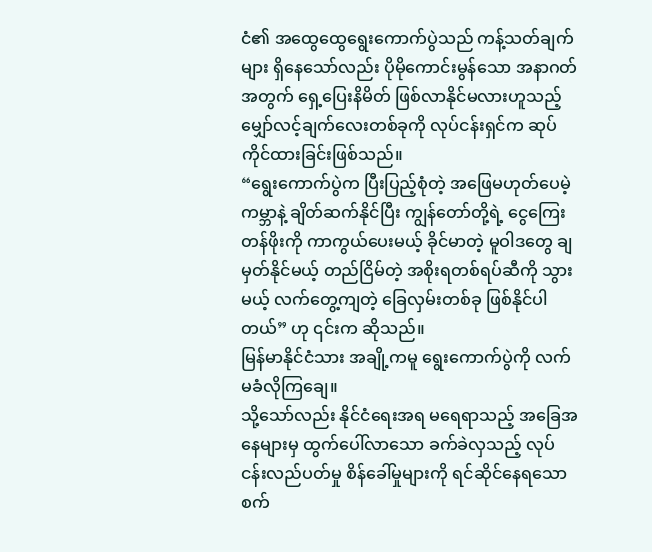ငံ၏ အထွေထွေရွေးကောက်ပွဲသည် ကန့်သတ်ချက်များ ရှိနေသော်လည်း ပိုမိုကောင်းမွန်သော အနာဂတ်အတွက် ရှေ့ပြေးနိမိတ် ဖြစ်လာနိုင်မလားဟူသည့် မျှော်လင့်ချက်လေးတစ်ခုကို လုပ်ငန်းရှင်က ဆုပ်ကိုင်ထားခြင်းဖြစ်သည်။
“ရွေးကောက်ပွဲက ပြီးပြည့်စုံတဲ့ အဖြေမဟုတ်ပေမဲ့ ကမ္ဘာနဲ့ ချိတ်ဆက်နိုင်ပြီး ကျွန်တော်တို့ရဲ့ ငွေကြေးတန်ဖိုးကို ကာကွယ်ပေးမယ့် ခိုင်မာတဲ့ မူဝါဒတွေ ချမှတ်နိုင်မယ့် တည်ငြိမ်တဲ့ အစိုးရတစ်ရပ်ဆီကို သွားမယ့် လက်တွေ့ကျတဲ့ ခြေလှမ်းတစ်ခု ဖြစ်နိုင်ပါတယ်” ဟု ၎င်းက ဆိုသည်။
မြန်မာနိုင်ငံသား အချို့ကမူ ရွေးကောက်ပွဲကို လက်မခံလိုကြချေ။
သို့သော်လည်း နိုင်ငံရေးအရ မရေရာသည့် အခြေအနေများမှ ထွက်ပေါ်လာသော ခက်ခဲလှသည့် လုပ်ငန်းလည်ပတ်မှု စိန်ခေါ်မှုများကို ရင်ဆိုင်နေရသော စက်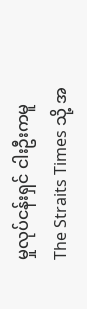မှုလုပ်ငန်းရှင် ငါးဦးကမူ The Straits Times သို့ အ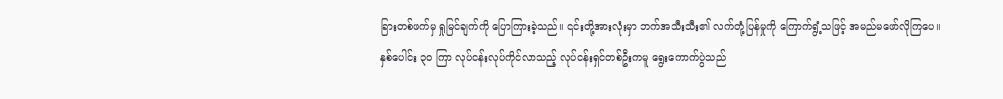ခြားတစ်ဖက်မှ ရှုမြင်ချက်ကို ပြောကြားခဲ့သည်။ ၎င်းတို့အားလုံးမှာ ဘက်အသီးသီး၏ လက်တုံ့ပြန်မှုကို ကြောက်ရွံ့သဖြင့် အမည်မဖော်လိုကြပေ။
နှစ်ပေါင်း ၃၀ ကြာ လုပ်ငန်းလုပ်ကိုင်လာသည့် လုပ်ငန်းရှင်တစ်ဦးကမူ ရွေးကောက်ပွဲသည်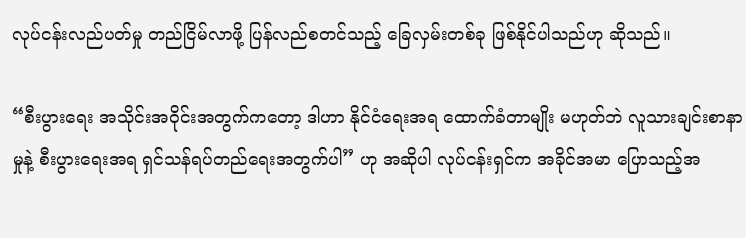လုပ်ငန်းလည်ပတ်မှု တည်ငြိမ်လာဖို့ ပြန်လည်စတင်သည့် ခြေလှမ်းတစ်ခု ဖြစ်နိုင်ပါသည်ဟု ဆိုသည်။

“စီးပွားရေး အသိုင်းအဝိုင်းအတွက်ကတော့ ဒါဟာ နိုင်ငံရေးအရ ထောက်ခံတာမျိုး မဟုတ်ဘဲ လူသားချင်းစာနာမှုနဲ့ စီးပွားရေးအရ ရှင်သန်ရပ်တည်ရေးအတွက်ပါ” ဟု အဆိုပါ လုပ်ငန်းရှင်က အခိုင်အမာ ပြောသည့်အ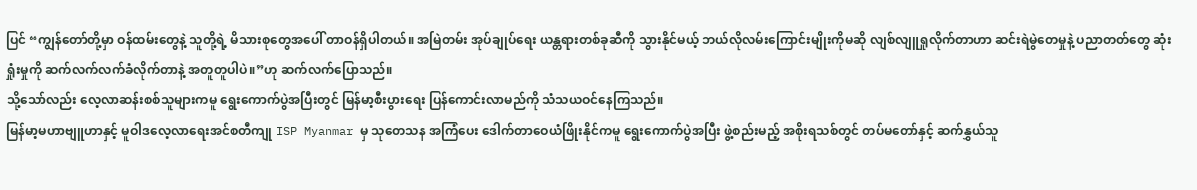ပြင် “ကျွန်တော်တို့မှာ ဝန်ထမ်းတွေနဲ့ သူတို့ရဲ့ မိသားစုတွေအပေါ် တာဝန်ရှိပါတယ်။ အမြဲတမ်း အုပ်ချုပ်ရေး ယန္တရားတစ်ခုဆီကို သွားနိုင်မယ့် ဘယ်လိုလမ်းကြောင်းမျိုးကိုမဆို လျစ်လျူရှုလိုက်တာဟာ ဆင်းရဲမွဲတေမှုနဲ့ ပညာတတ်တွေ ဆုံးရှုံးမှုကို ဆက်လက်လက်ခံလိုက်တာနဲ့ အတူတူပါပဲ။”ဟု ဆက်လက်ပြောသည်။
သို့သော်လည်း လေ့လာဆန်းစစ်သူများကမူ ရွေးကောက်ပွဲအပြီးတွင် မြန်မာ့စီးပွားရေး ပြန်ကောင်းလာမည်ကို သံသယဝင်နေကြသည်။
မြန်မာ့မဟာဗျူဟာနှင့် မူဝါဒလေ့လာရေးအင်စတီကျု ISP Myanmar မှ သုတေသန အကြံပေး ဒေါက်တာဝေယံဖြိုးနိုင်ကမူ ရွေးကောက်ပွဲအပြီး ဖွဲ့စည်းမည့် အစိုးရသစ်တွင် တပ်မတော်နှင့် ဆက်နွှယ်သူ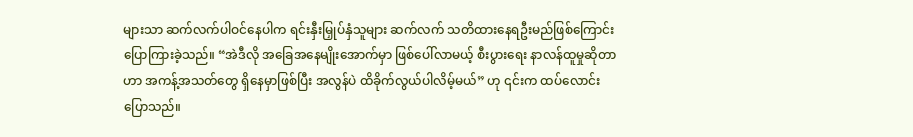များသာ ဆက်လက်ပါဝင်နေပါက ရင်းနှီးမြှုပ်နှံသူများ ဆက်လက် သတိထားနေရဦးမည်ဖြစ်ကြောင်း ပြောကြားခဲ့သည်။ “အဲဒီလို အခြေအနေမျိုးအောက်မှာ ဖြစ်ပေါ်လာမယ့် စီးပွားရေး နာလန်ထူမှုဆိုတာဟာ အကန့်အသတ်တွေ ရှိနေမှာဖြစ်ပြီး အလွန်ပဲ ထိခိုက်လွယ်ပါလိမ့်မယ်” ဟု ၎င်းက ထပ်လောင်းပြောသည်။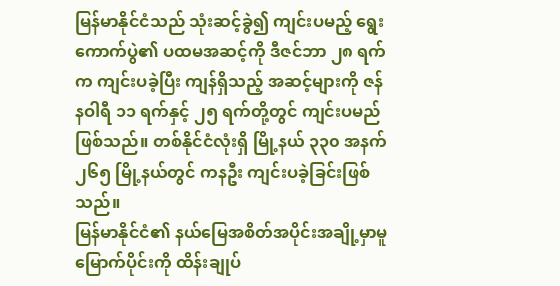မြန်မာနိုင်ငံသည် သုံးဆင့်ခွဲ၍ ကျင်းပမည့် ရွေးကောက်ပွဲ၏ ပထမအဆင့်ကို ဒီဇင်ဘာ ၂၈ ရက်က ကျင်းပခဲ့ပြီး ကျန်ရှိသည့် အဆင့်များကို ဇန်နဝါရီ ၁၁ ရက်နှင့် ၂၅ ရက်တို့တွင် ကျင်းပမည်ဖြစ်သည်။ တစ်နိုင်ငံလုံးရှိ မြို့နယ် ၃၃၀ အနက် ၂၆၅ မြို့နယ်တွင် ကနဦး ကျင်းပခဲ့ခြင်းဖြစ်သည်။
မြန်မာနိုင်ငံ၏ နယ်မြေအစိတ်အပိုင်းအချို့မှာမူ မြောက်ပိုင်းကို ထိန်းချုပ်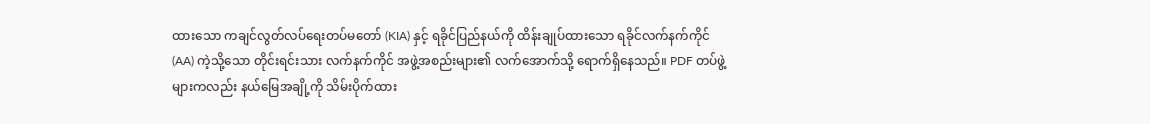ထားသော ကချင်လွတ်လပ်ရေးတပ်မတော် (KIA) နှင့် ရခိုင်ပြည်နယ်ကို ထိန်းချုပ်ထားသော ရခိုင်လက်နက်ကိုင် (AA) ကဲ့သို့သော တိုင်းရင်းသား လက်နက်ကိုင် အဖွဲ့အစည်းများ၏ လက်အောက်သို့ ရောက်ရှိနေသည်။ PDF တပ်ဖွဲ့များကလည်း နယ်မြေအချို့ကို သိမ်းပိုက်ထား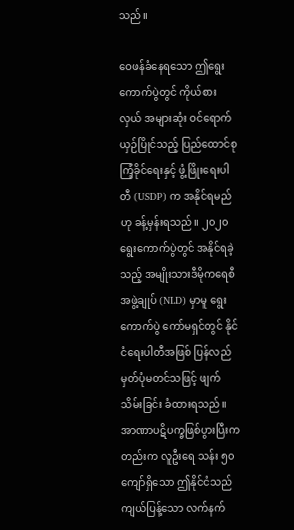သည်။

ဝေဖန်ခံနေရသော ဤရွေးကောက်ပွဲတွင် ကိုယ်စားလှယ် အများဆုံး ဝင်ရောက်ယှဉ်ပြိုင်သည့် ပြည်ထောင်စု ကြံ့ခိုင်ရေးနှင့် ဖွံ့ဖြိုးရေးပါတီ (USDP) က အနိုင်ရမည်ဟု ခန့်မှန်းရသည်။ ၂၀၂၀ ရွေးကောက်ပွဲတွင် အနိုင်ရခဲ့သည့် အမျိုးသားဒီမိုကရေစီအဖွဲ့ချုပ် (NLD) မှာမူ ရွေးကောက်ပွဲ ကော်မရှင်တွင် နိုင်ငံရေးပါတီအဖြစ် ပြန်လည် မှတ်ပုံမတင်သဖြင့် ဖျက်သိမ်းခြင်း ခံထားရသည်။
အာဏာပဋိပက္ခဖြစ်ပွားပြီးကတည်းက လူဦးရေ သန်း ၅၀ ကျော်ရှိသော ဤနိုင်ငံသည် ကျယ်ပြန့်သော လက်နက်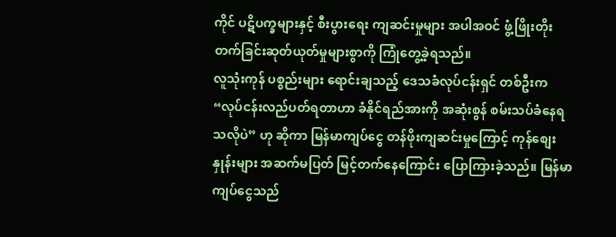ကိုင် ပဋိပက္ခများနှင့် စီးပွားရေး ကျဆင်းမှုများ အပါအဝင် ဖွံ့ဖြိုးတိုးတက်ခြင်းဆုတ်ယုတ်မှုများစွာကို ကြုံတွေ့ခဲ့ရသည်။
လူသုံးကုန် ပစ္စည်းများ ရောင်းချသည့် ဒေသခံလုပ်ငန်းရှင် တစ်ဦးက “လုပ်ငန်းလည်ပတ်ရတာဟာ ခံနိုင်ရည်အားကို အဆုံးစွန် စမ်းသပ်ခံနေရသလိုပဲ” ဟု ဆိုကာ မြန်မာကျပ်ငွေ တန်ဖိုးကျဆင်းမှုကြောင့် ကုန်စျေးနှုန်းများ အဆက်မပြတ် မြင့်တက်နေကြောင်း ပြောကြားခဲ့သည်။ မြန်မာကျပ်ငွေသည်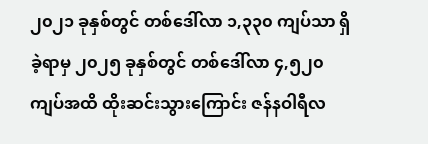၂၀၂၁ ခုနှစ်တွင် တစ်ဒေါ်လာ ၁,၃၃၀ ကျပ်သာ ရှိခဲ့ရာမှ ၂၀၂၅ ခုနှစ်တွင် တစ်ဒေါ်လာ ၄,၅၂၀ ကျပ်အထိ ထိုးဆင်းသွားကြောင်း ဇန်နဝါရီလ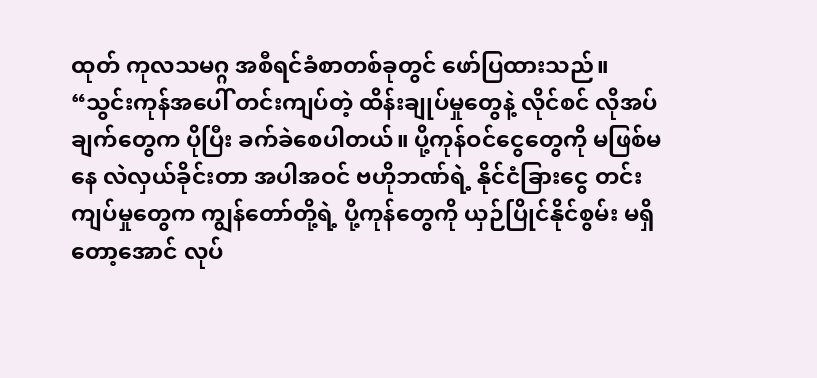ထုတ် ကုလသမဂ္ဂ အစီရင်ခံစာတစ်ခုတွင် ဖော်ပြထားသည်။
“သွင်းကုန်အပေါ် တင်းကျပ်တဲ့ ထိန်းချုပ်မှုတွေနဲ့ လိုင်စင် လိုအပ်ချက်တွေက ပိုပြီး ခက်ခဲစေပါတယ်။ ပို့ကုန်ဝင်ငွေတွေကို မဖြစ်မနေ လဲလှယ်ခိုင်းတာ အပါအဝင် ဗဟိုဘဏ်ရဲ့ နိုင်ငံခြားငွေ တင်းကျပ်မှုတွေက ကျွန်တော်တို့ရဲ့ ပို့ကုန်တွေကို ယှဉ်ပြိုင်နိုင်စွမ်း မရှိတော့အောင် လုပ်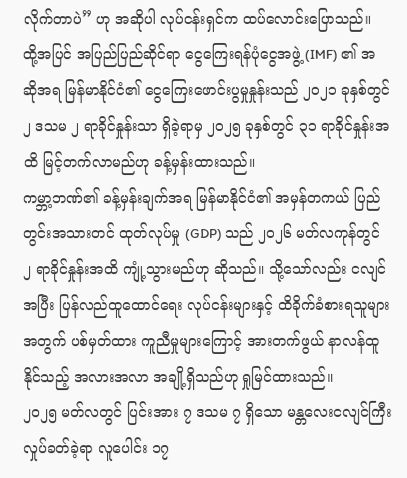လိုက်တာပဲ” ဟု အဆိုပါ လုပ်ငန်းရှင်က ထပ်လောင်းပြောသည်။
ထို့အပြင် အပြည်ပြည်ဆိုင်ရာ ငွေကြေးရန်ပုံငွေအဖွဲ့ (IMF) ၏ အဆိုအရ မြန်မာနိုင်ငံ၏ ငွေကြေးဖောင်းပွမှုနှုန်းသည် ၂၀၂၁ ခုနှစ်တွင် ၂ ဒသမ ၂ ရာခိုင်နှုန်းသာ ရှိခဲ့ရာမှ ၂၀၂၅ ခုနှစ်တွင် ၃၁ ရာခိုင်နှုန်းအထိ မြင့်တက်လာမည်ဟု ခန့်မှန်းထားသည်။
ကမ္ဘာ့ဘဏ်၏ ခန့်မှန်းချက်အရ မြန်မာနိုင်ငံ၏ အမှန်တကယ် ပြည်တွင်းအသားတင် ထုတ်လုပ်မှု (GDP) သည် ၂၀၂၆ မတ်လကုန်တွင် ၂ ရာခိုင်နှုန်းအထိ ကျုံ့သွားမည်ဟု ဆိုသည်။ သို့သော်လည်း ငလျင်အပြီး ပြန်လည်ထူထောင်ရေး လုပ်ငန်းများနှင့် ထိခိုက်ခံစားရသူများအတွက် ပစ်မှတ်ထား ကူညီမှုများကြောင့် အားတက်ဖွယ် နာလန်ထူနိုင်သည့် အလားအလာ အချို့ရှိသည်ဟု ရှုမြင်ထားသည်။
၂၀၂၅ မတ်လတွင် ပြင်းအား ၇ ဒသမ ၇ ရှိသော မန္တလေးငလျင်ကြီး လှုပ်ခတ်ခဲ့ရာ လူပေါင်း ၁၇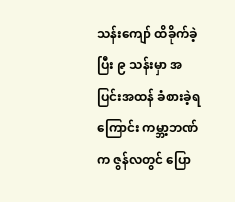သန်းကျော် ထိခိုက်ခဲ့ပြီး ၉ သန်းမှာ အပြင်းအထန် ခံစားခဲ့ရကြောင်း ကမ္ဘာ့ဘဏ်က ဇွန်လတွင် ပြော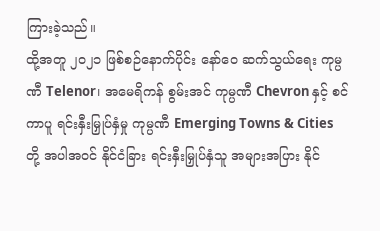ကြားခဲ့သည်။
ထို့အတူ ၂၀၂၁ ဖြစ်စဉ်နောက်ပိုင်း နော်ဝေ ဆက်သွယ်ရေး ကုမ္ပဏီ Telenor၊ အမေရိကန် စွမ်းအင် ကုမ္ပဏီ Chevron နှင့် စင်ကာပူ ရင်းနှီးမြှုပ်နှံမှု ကုမ္ပဏီ Emerging Towns & Cities တို့ အပါအဝင် နိုင်ငံခြား ရင်းနှီးမြှုပ်နှံသူ အများအပြား နိုင်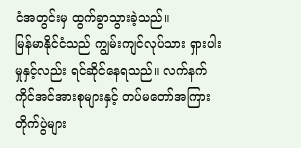ငံအတွင်းမှ ထွက်ခွာသွားခဲ့သည်။
မြန်မာနိုင်ငံသည် ကျွမ်းကျင်လုပ်သား ရှားပါးမှုနှင့်လည်း ရင်ဆိုင်နေရသည်။ လက်နက်ကိုင်အင်အားစုများနှင့် တပ်မတော်အကြား တိုက်ပွဲများ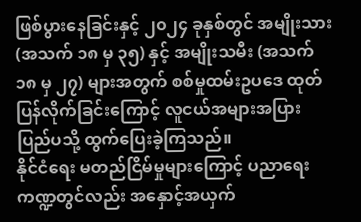ဖြစ်ပွားနေခြင်းနှင့် ၂၀၂၄ ခုနှစ်တွင် အမျိုးသား (အသက် ၁၈ မှ ၃၅) နှင့် အမျိုးသမီး (အသက် ၁၈ မှ ၂၇) များအတွက် စစ်မှုထမ်းဥပဒေ ထုတ်ပြန်လိုက်ခြင်းကြောင့် လူငယ်အများအပြား ပြည်ပသို့ ထွက်ပြေးခဲ့ကြသည်။
နိုင်ငံရေး မတည်ငြိမ်မှုများကြောင့် ပညာရေး ကဏ္ဍတွင်လည်း အနှောင့်အယှက်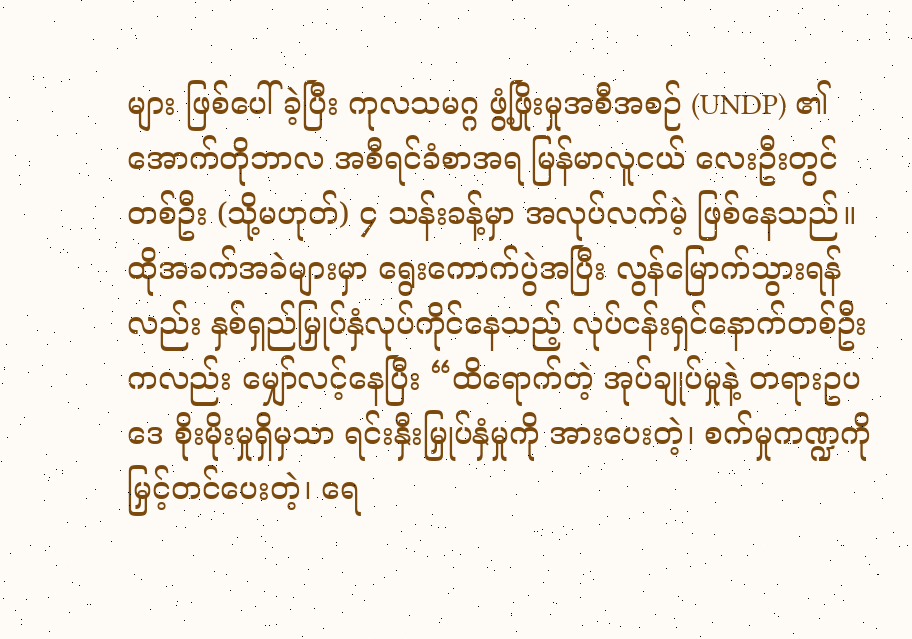များ ဖြစ်ပေါ်ခဲ့ပြီး ကုလသမဂ္ဂ ဖွံ့ဖြိုးမှုအစီအစဉ် (UNDP) ၏ အောက်တိုဘာလ အစီရင်ခံစာအရ မြန်မာလူငယ် လေးဦးတွင် တစ်ဦး (သို့မဟုတ်) ၄ သန်းခန့်မှာ အလုပ်လက်မဲ့ ဖြစ်နေသည်။
ထိုအခက်အခဲများမှာ ရွေးကောက်ပွဲအပြီး လွန်မြောက်သွားရန်လည်း နှစ်ရှည်မြှုပ်နှံလုပ်ကိုင်နေသည့် လုပ်ငန်းရှင်နောက်တစ်ဦးကလည်း မျှော်လင့်နေပြီး “ထိရောက်တဲ့ အုပ်ချုပ်မှုနဲ့ တရားဥပဒေ စိုးမိုးမှုရှိမှသာ ရင်းနှီးမြှုပ်နှံမှုကို အားပေးတဲ့၊ စက်မှုကဏ္ဍကို မြှင့်တင်ပေးတဲ့၊ ရေ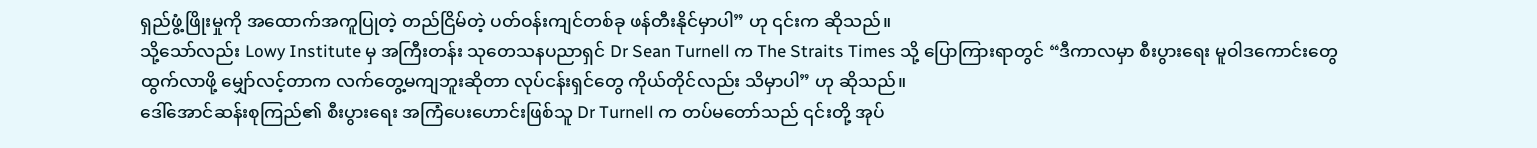ရှည်ဖွံ့ဖြိုးမှုကို အထောက်အကူပြုတဲ့ တည်ငြိမ်တဲ့ ပတ်ဝန်းကျင်တစ်ခု ဖန်တီးနိုင်မှာပါ” ဟု ၎င်းက ဆိုသည်။
သို့သော်လည်း Lowy Institute မှ အကြီးတန်း သုတေသနပညာရှင် Dr Sean Turnell က The Straits Times သို့ ပြောကြားရာတွင် “ဒီကာလမှာ စီးပွားရေး မူဝါဒကောင်းတွေ ထွက်လာဖို့ မျှော်လင့်တာက လက်တွေ့မကျဘူးဆိုတာ လုပ်ငန်းရှင်တွေ ကိုယ်တိုင်လည်း သိမှာပါ” ဟု ဆိုသည်။
ဒေါ်အောင်ဆန်းစုကြည်၏ စီးပွားရေး အကြံပေးဟောင်းဖြစ်သူ Dr Turnell က တပ်မတော်သည် ၎င်းတို့ အုပ်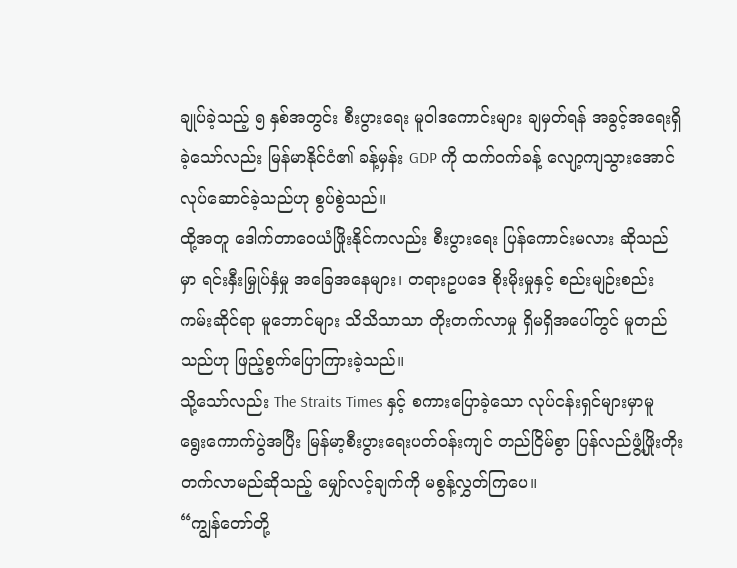ချုပ်ခဲ့သည့် ၅ နှစ်အတွင်း စီးပွားရေး မူဝါဒကောင်းများ ချမှတ်ရန် အခွင့်အရေးရှိခဲ့သော်လည်း မြန်မာနိုင်ငံ၏ ခန့်မှန်း GDP ကို ထက်ဝက်ခန့် လျော့ကျသွားအောင် လုပ်ဆောင်ခဲ့သည်ဟု စွပ်စွဲသည်။
ထို့အတူ ဒေါက်တာဝေယံဖြိုးနိုင်ကလည်း စီးပွားရေး ပြန်ကောင်းမလား ဆိုသည်မှာ ရင်းနှီးမြှုပ်နှံမှု အခြေအနေများ၊ တရားဥပဒေ စိုးမိုးမှုနှင့် စည်းမျဉ်းစည်းကမ်းဆိုင်ရာ မူဘောင်များ သိသိသာသာ တိုးတက်လာမှု ရှိမရှိအပေါ်တွင် မူတည်သည်ဟု ဖြည့်စွက်ပြောကြားခဲ့သည်။
သို့သော်လည်း The Straits Times နှင့် စကားပြောခဲ့သော လုပ်ငန်းရှင်များမှာမူ ရွေးကောက်ပွဲအပြီး မြန်မာ့စီးပွားရေးပတ်ဝန်းကျင် တည်ငြိမ်စွာ ပြန်လည်ဖွံ့ဖြိုးတိုးတက်လာမည်ဆိုသည့် မျှော်လင့်ချက်ကို မစွန့်လွှတ်ကြပေ။
“ကျွန်တော်တို့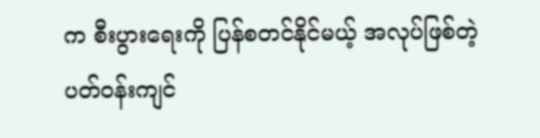က စီးပွားရေးကို ပြန်စတင်နိုင်မယ့် အလုပ်ဖြစ်တဲ့ ပတ်ဝန်းကျင်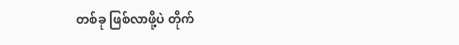တစ်ခု ဖြစ်လာဖို့ပဲ တိုက်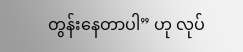တွန်းနေတာပါ” ဟု လုပ်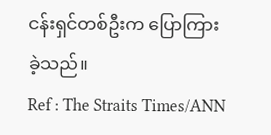ငန်းရှင်တစ်ဦးက ပြောကြားခဲ့သည်။
Ref : The Straits Times/ANN